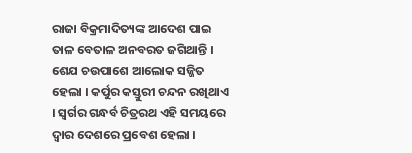ରାଜା ବିକ୍ରମାଦିତ୍ୟଙ୍କ ଆଦେଶ ପାଇ ତାଳ ବେତାଳ ଅନବରତ ଜଗିଥାନ୍ତି । ଶେଯ ଚଉପାଶେ ଆଲୋକ ସଜ୍ଜିତ ହେଲା । କର୍ପୁର କସ୍ତୁରୀ ଚନ୍ଦନ ରଖିଥାଏ । ସ୍ୱର୍ଗର ଗନ୍ଧର୍ବ ଚିତ୍ରରଥ ଏହି ସମୟରେ ଦ୍ୱାର ଦେଶରେ ପ୍ରବେଶ ହେଲା ।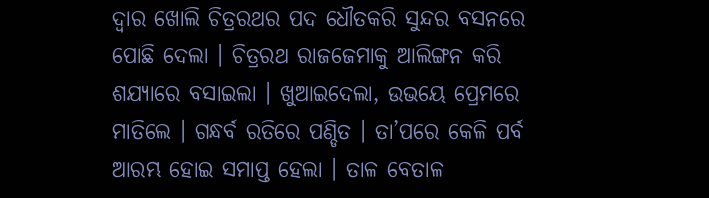ଦ୍ୱାର ଖୋଲି ଚିତ୍ରରଥର ପଦ ଧୌତକରି ସୁନ୍ଦର ବସନରେ ପୋଛି ଦେଲା । ଚିତ୍ରରଥ ରାଜଜେମାକୁ ଆଲିଙ୍ଗନ କରି ଶଯ୍ୟାରେ ବସାଇଲା । ଖୁଆଇଦେଲା, ଉଭୟେ ପ୍ରେମରେ ମାତିଲେ । ଗନ୍ଧର୍ବ ରତିରେ ପଣ୍ଡିତ । ତା’ପରେ କେଳି ପର୍ବ ଆରମ୍ଭ ହୋଇ ସମାପ୍ତ ହେଲା । ତାଳ ବେତାଳ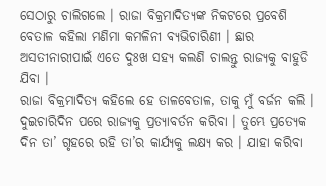ସେଠାରୁ ଚାଲିଗଲେ । ରାଜା ବିକ୍ରମାଦିତ୍ୟଙ୍କ ନିକଟରେ ପ୍ରବେଶି ବେତାଳ କହିଲା ମଣିମା କମଳିନୀ ବ୍ୟଭିଚାରିଣୀ । ଛାର ଅସତୀନାରୀପାଇଁ ଏତେ ଦୁଃଖ ସହ୍ୟ କଲଣି ଚାଲନ୍ତୁ ରାଜ୍ୟକୁ ବାହୁଡି ଯିବା ।
ରାଜା ବିକ୍ରମାଦିତ୍ୟ କହିଲେ ହେ ତାଳବେତାଳ, ତାକୁ ମୁଁ ବର୍ଜନ କଲି । ଦୁଇଚାରିଦିନ ପରେ ରାଜ୍ୟକୁ ପ୍ରତ୍ୟାବର୍ତନ କରିବା । ତୁମ୍ଭେ ପ୍ରତ୍ୟେକ ଦିନ ତା’ ଗୃହରେ ରହି ତା’ର କାର୍ଯ୍ୟକୁ ଲକ୍ଷ୍ୟ କର । ଯାହା କରିବା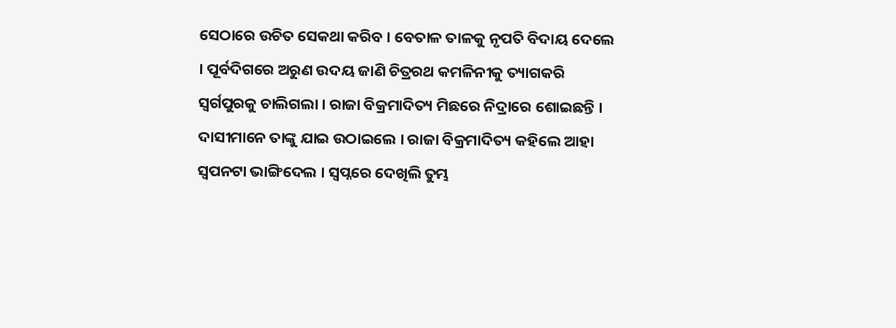ସେଠାରେ ଉଚିତ ସେକଥା କରିବ । ବେତାଳ ତାଳକୁ ନୃପତି ବିଦାୟ ଦେଲେ । ପୂର୍ବଦିଗରେ ଅରୁଣ ଉଦୟ ଜାଣି ଚିତ୍ରରଥ କମଳିନୀକୁ ତ୍ୟାଗକରି ସ୍ୱର୍ଗପୁରକୁ ଚାଲିଗଲା । ରାଜା ବିକ୍ରମାଦିତ୍ୟ ମିଛରେ ନିଦ୍ରାରେ ଶୋଇଛନ୍ତି । ଦାସୀମାନେ ତାଙ୍କୁ ଯାଇ ଉଠାଇଲେ । ରାଜା ବିକ୍ରମାଦିତ୍ୟ କହିଲେ ଆହା ସ୍ୱପନଟା ଭାଙ୍ଗିଦେଲ । ସ୍ୱପ୍ନରେ ଦେଖିଲି ତୁମ୍ଭ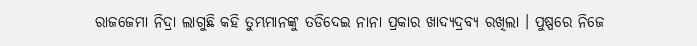ରାଜଜେମା ନିଦ୍ରା ଲାଗୁଛି କହି ତୁମ୍ଭମାନଙ୍କୁ ତଡିଦେଇ ନାନା ପ୍ରକାର ଖାଦ୍ୟଦ୍ରବ୍ୟ ରଖିଲା । ପୁଷ୍ପରେ ନିଜେ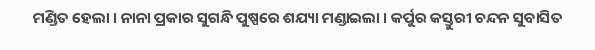ମଣ୍ଡିତ ହେଲା । ନାନା ପ୍ରକାର ସୁଗନ୍ଧି ପୁଷ୍ପରେ ଶଯ୍ୟା ମଣ୍ଡାଇଲା । କର୍ପୁର କସ୍ତୁରୀ ଚନ୍ଦନ ସୁବାସିତ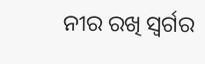ନୀର ରଖି ସ୍ୱର୍ଗର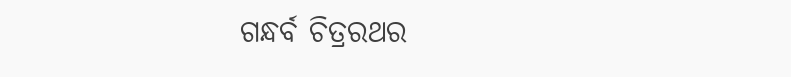ଗନ୍ଧର୍ବ ଚିତ୍ରରଥର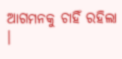ଆଗମନକୁ ଚାହିଁ ରହିଲା ।